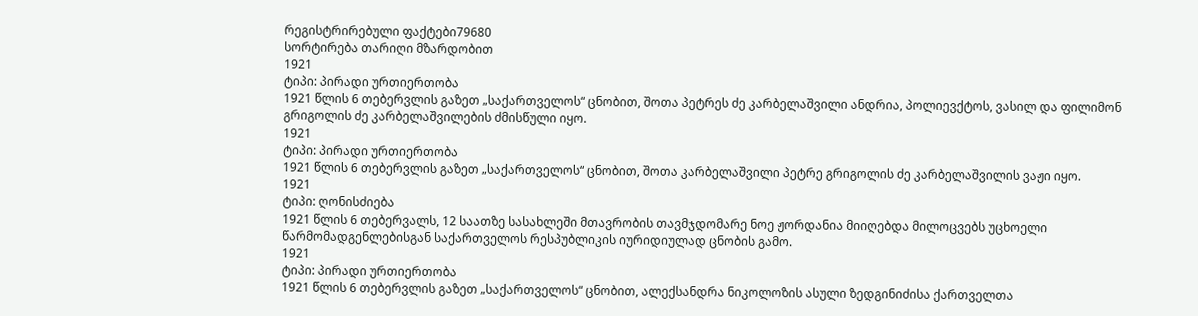რეგისტრირებული ფაქტები79680
სორტირება თარიღი მზარდობით
1921
ტიპი: პირადი ურთიერთობა
1921 წლის 6 თებერვლის გაზეთ „საქართველოს“ ცნობით, შოთა პეტრეს ძე კარბელაშვილი ანდრია, პოლიევქტოს, ვასილ და ფილიმონ გრიგოლის ძე კარბელაშვილების ძმისწული იყო.
1921
ტიპი: პირადი ურთიერთობა
1921 წლის 6 თებერვლის გაზეთ „საქართველოს“ ცნობით, შოთა კარბელაშვილი პეტრე გრიგოლის ძე კარბელაშვილის ვაჟი იყო.
1921
ტიპი: ღონისძიება
1921 წლის 6 თებერვალს, 12 საათზე სასახლეში მთავრობის თავმჯდომარე ნოე ჟორდანია მიიღებდა მილოცვებს უცხოელი წარმომადგენლებისგან საქართველოს რესპუბლიკის იურიდიულად ცნობის გამო.
1921
ტიპი: პირადი ურთიერთობა
1921 წლის 6 თებერვლის გაზეთ „საქართველოს“ ცნობით, ალექსანდრა ნიკოლოზის ასული ზედგინიძისა ქართველთა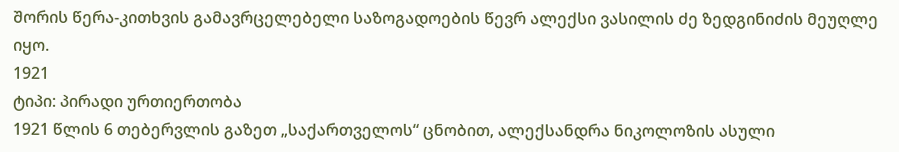შორის წერა-კითხვის გამავრცელებელი საზოგადოების წევრ ალექსი ვასილის ძე ზედგინიძის მეუღლე იყო.
1921
ტიპი: პირადი ურთიერთობა
1921 წლის 6 თებერვლის გაზეთ „საქართველოს“ ცნობით, ალექსანდრა ნიკოლოზის ასული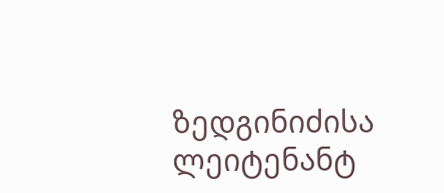ზედგინიძისა ლეიტენანტ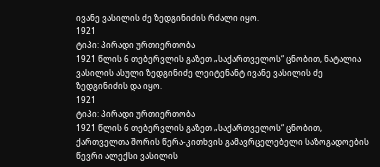ივანე ვასილის ძე ზედგინიძის რძალი იყო.
1921
ტიპი: პირადი ურთიერთობა
1921 წლის 6 თებერვლის გაზეთ „საქართველოს“ ცნობით, ნატალია ვასილის ასული ზედგინიძე ლეიტენანტ ივანე ვასილის ძე ზედგინიძის და იყო.
1921
ტიპი: პირადი ურთიერთობა
1921 წლის 6 თებერვლის გაზეთ „საქართველოს“ ცნობით, ქართველთა შორის წერა-კითხვის გამავრცელებელი საზოგადოების წევრი ალექსი ვასილის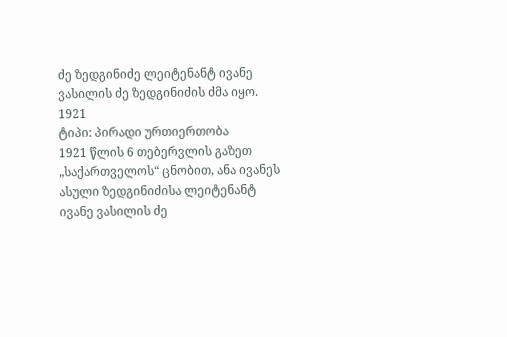ძე ზედგინიძე ლეიტენანტ ივანე ვასილის ძე ზედგინიძის ძმა იყო.
1921
ტიპი: პირადი ურთიერთობა
1921 წლის 6 თებერვლის გაზეთ „საქართველოს“ ცნობით, ანა ივანეს ასული ზედგინიძისა ლეიტენანტ ივანე ვასილის ძე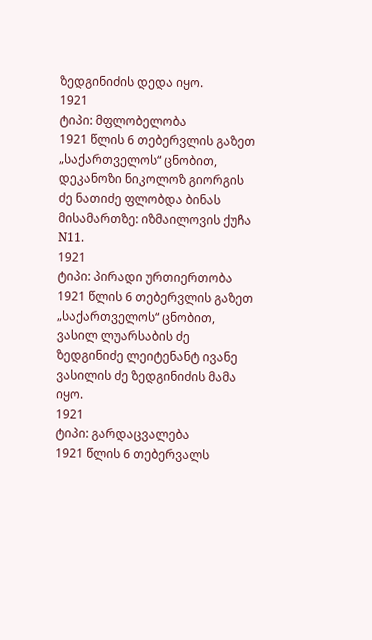ზედგინიძის დედა იყო.
1921
ტიპი: მფლობელობა
1921 წლის 6 თებერვლის გაზეთ „საქართველოს“ ცნობით, დეკანოზი ნიკოლოზ გიორგის ძე ნათიძე ფლობდა ბინას მისამართზე: იზმაილოვის ქუჩა N11.
1921
ტიპი: პირადი ურთიერთობა
1921 წლის 6 თებერვლის გაზეთ „საქართველოს“ ცნობით, ვასილ ლუარსაბის ძე ზედგინიძე ლეიტენანტ ივანე ვასილის ძე ზედგინიძის მამა იყო.
1921
ტიპი: გარდაცვალება
1921 წლის 6 თებერვალს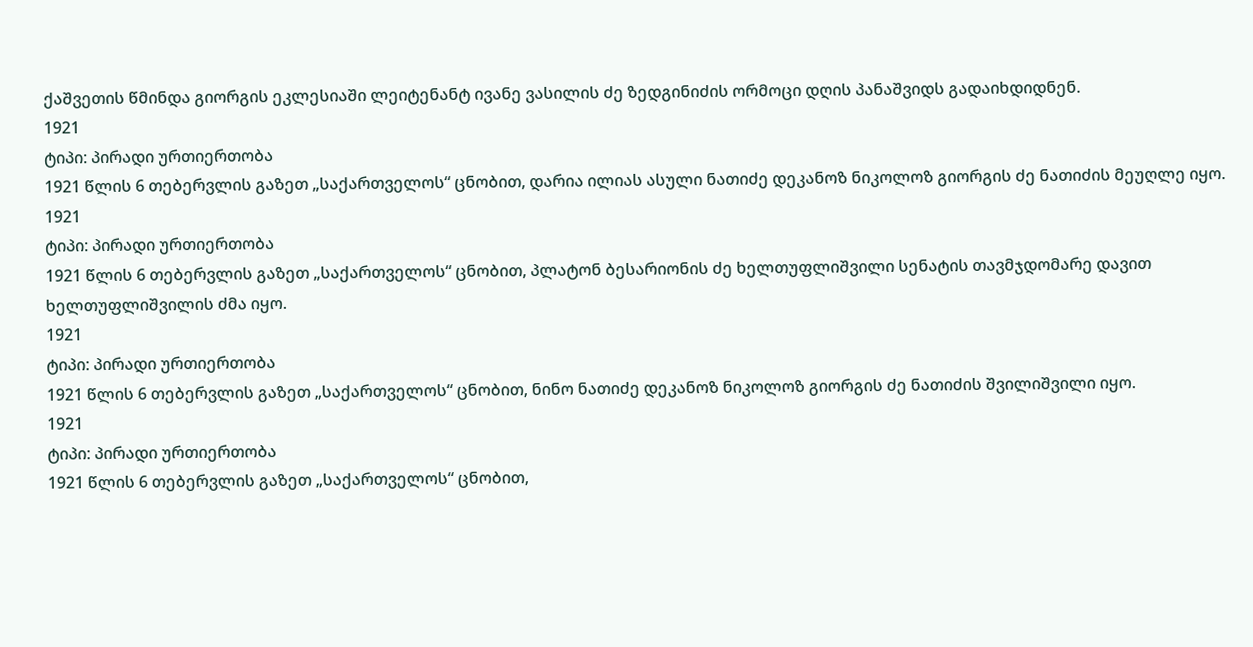ქაშვეთის წმინდა გიორგის ეკლესიაში ლეიტენანტ ივანე ვასილის ძე ზედგინიძის ორმოცი დღის პანაშვიდს გადაიხდიდნენ.
1921
ტიპი: პირადი ურთიერთობა
1921 წლის 6 თებერვლის გაზეთ „საქართველოს“ ცნობით, დარია ილიას ასული ნათიძე დეკანოზ ნიკოლოზ გიორგის ძე ნათიძის მეუღლე იყო.
1921
ტიპი: პირადი ურთიერთობა
1921 წლის 6 თებერვლის გაზეთ „საქართველოს“ ცნობით, პლატონ ბესარიონის ძე ხელთუფლიშვილი სენატის თავმჯდომარე დავით ხელთუფლიშვილის ძმა იყო.
1921
ტიპი: პირადი ურთიერთობა
1921 წლის 6 თებერვლის გაზეთ „საქართველოს“ ცნობით, ნინო ნათიძე დეკანოზ ნიკოლოზ გიორგის ძე ნათიძის შვილიშვილი იყო.
1921
ტიპი: პირადი ურთიერთობა
1921 წლის 6 თებერვლის გაზეთ „საქართველოს“ ცნობით,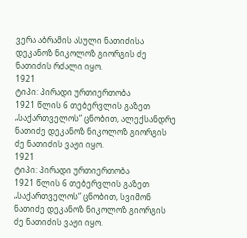ვერა აბრამის ასული ნათიძისა დეკანოზ ნიკოლოზ გიორგის ძე ნათიძის რძალი იყო.
1921
ტიპი: პირადი ურთიერთობა
1921 წლის 6 თებერვლის გაზეთ „საქართველოს“ ცნობით, ალექსანდრე ნათიძე დეკანოზ ნიკოლოზ გიორგის ძე ნათიძის ვაჟი იყო.
1921
ტიპი: პირადი ურთიერთობა
1921 წლის 6 თებერვლის გაზეთ „საქართველოს“ ცნობით, სვიმონ ნათიძე დეკანოზ ნიკოლოზ გიორგის ძე ნათიძის ვაჟი იყო.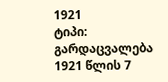1921
ტიპი: გარდაცვალება
1921 წლის 7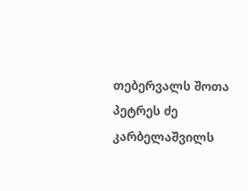თებერვალს შოთა პეტრეს ძე კარბელაშვილს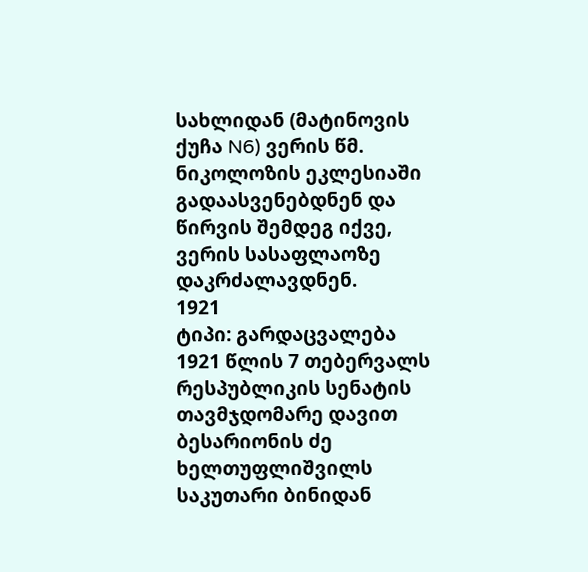სახლიდან (მატინოვის ქუჩა N6) ვერის წმ. ნიკოლოზის ეკლესიაში გადაასვენებდნენ და წირვის შემდეგ იქვე, ვერის სასაფლაოზე დაკრძალავდნენ.
1921
ტიპი: გარდაცვალება
1921 წლის 7 თებერვალს რესპუბლიკის სენატის თავმჯდომარე დავით ბესარიონის ძე ხელთუფლიშვილს საკუთარი ბინიდან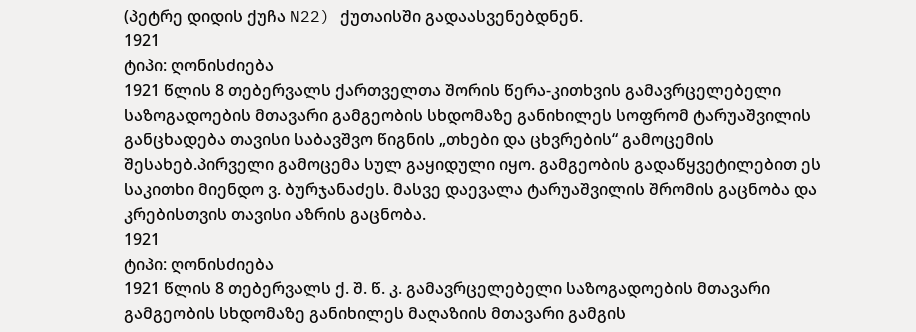(პეტრე დიდის ქუჩა N22) ქუთაისში გადაასვენებდნენ.
1921
ტიპი: ღონისძიება
1921 წლის 8 თებერვალს ქართველთა შორის წერა-კითხვის გამავრცელებელი საზოგადოების მთავარი გამგეობის სხდომაზე განიხილეს სოფრომ ტარუაშვილის განცხადება თავისი საბავშვო წიგნის „თხები და ცხვრების“ გამოცემის შესახებ.პირველი გამოცემა სულ გაყიდული იყო. გამგეობის გადაწყვეტილებით ეს საკითხი მიენდო ვ. ბურჯანაძეს. მასვე დაევალა ტარუაშვილის შრომის გაცნობა და კრებისთვის თავისი აზრის გაცნობა.
1921
ტიპი: ღონისძიება
1921 წლის 8 თებერვალს ქ. შ. წ. კ. გამავრცელებელი საზოგადოების მთავარი გამგეობის სხდომაზე განიხილეს მაღაზიის მთავარი გამგის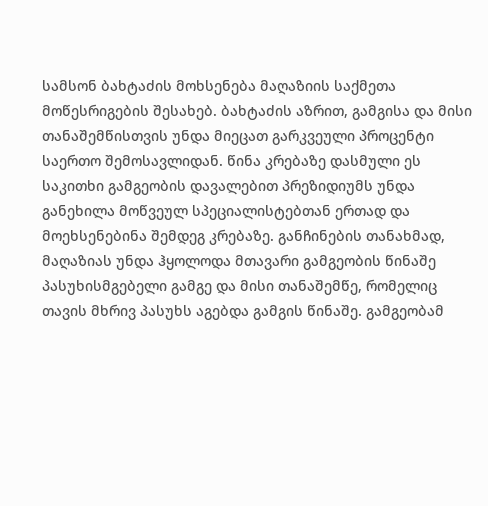სამსონ ბახტაძის მოხსენება მაღაზიის საქმეთა მოწესრიგების შესახებ. ბახტაძის აზრით, გამგისა და მისი თანაშემწისთვის უნდა მიეცათ გარკვეული პროცენტი საერთო შემოსავლიდან. წინა კრებაზე დასმული ეს საკითხი გამგეობის დავალებით პრეზიდიუმს უნდა განეხილა მოწვეულ სპეციალისტებთან ერთად და მოეხსენებინა შემდეგ კრებაზე. განჩინების თანახმად, მაღაზიას უნდა ჰყოლოდა მთავარი გამგეობის წინაშე პასუხისმგებელი გამგე და მისი თანაშემწე, რომელიც თავის მხრივ პასუხს აგებდა გამგის წინაშე. გამგეობამ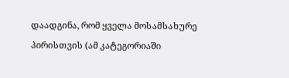დაადგინა, რომ ყველა მოსამსახურე პირისთვის (ამ კატეგორიაში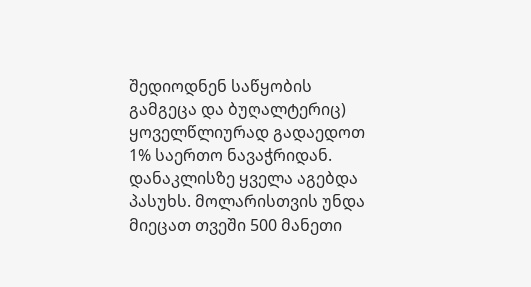შედიოდნენ საწყობის გამგეცა და ბუღალტერიც) ყოველწლიურად გადაედოთ 1% საერთო ნავაჭრიდან. დანაკლისზე ყველა აგებდა პასუხს. მოლარისთვის უნდა მიეცათ თვეში 500 მანეთი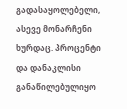გადასაყოლებელი, ასევე მონარჩენი ხურდაც. პროცენტი და დანაკლისი განაწილებულიყო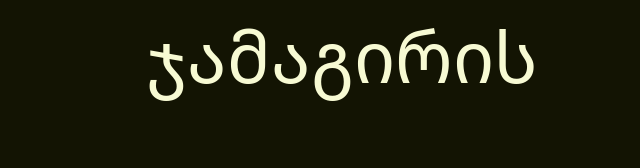ჯამაგირის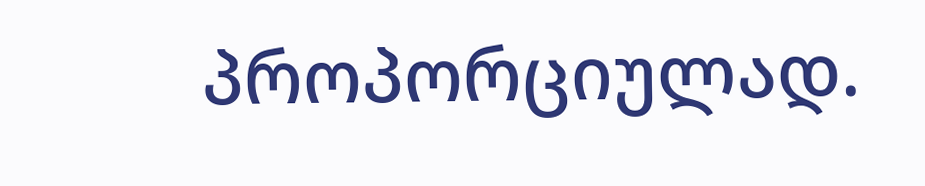პროპორციულად.